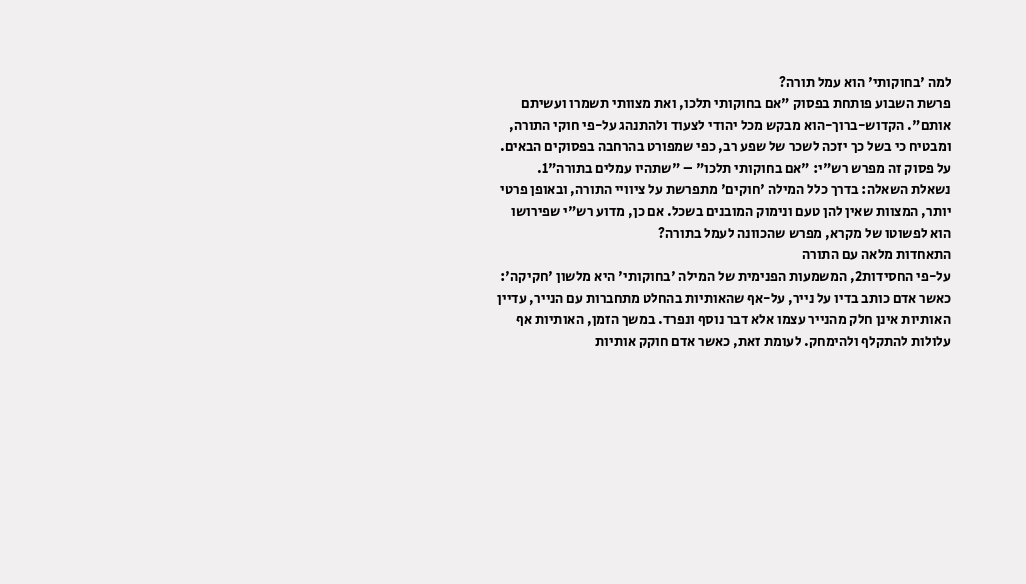למה 'בחוקותי' הוא עמל תורה?
פרשת השבוע פותחת בפסוק "אם בחוקותי תלכו, ואת מצוותי תשמרו ועשיתם אותם". הקדוש-ברוך-הוא מבקש מכל יהודי לצעוד ולהתנהג על-פי חוקי התורה, ומבטיח כי בשל כך יזכה לשכר של שפע רב, כפי שמפורט בהרחבה בפסוקים הבאים.
על פסוק זה מפרש רש"י: "אם בחוקותי תלכו" – "שתהיו עמלים בתורה"1.
נשאלת השאלה: בדרך כלל המילה 'חוקים' מתפרשת על ציוויי התורה, ובאופן פרטי יותר, המצוות שאין להן טעם ונימוק המובנים בשכל. אם כן, מדוע רש"י שפירושו הוא לפשוטו של מקרא, מפרש שהכוונה לעמל בתורה?
התאחדות מלאה עם התורה
על-פי החסידות2, המשמעות הפנימית של המילה 'בחוקותי' היא מלשון 'חקיקה':
כאשר אדם כותב בדיו על נייר, על-אף שהאותיות בהחלט מתחברות עם הנייר, עדיין האותיות אינן חלק מהנייר עצמו אלא דבר נוסף ונפרד. במשך הזמן, האותיות אף עלולות להתקלף ולהימחק. לעומת זאת, כאשר אדם חוקק אותיות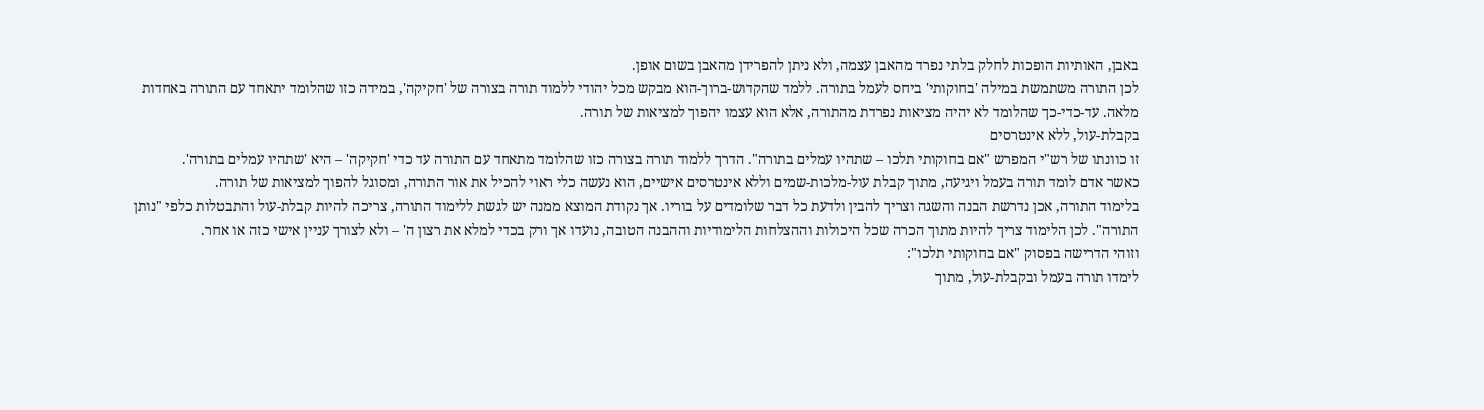באבן, האותיות הופכות לחלק בלתי נפרד מהאבן עצמה, ולא ניתן להפרידן מהאבן בשום אופן.
לכן התורה משתמשת במילה 'בחוקותי' ביחס לעמל בתורה. ללמד שהקדוש-ברוך-הוא מבקש מכל יהודי ללמוד תורה בצורה של 'חקיקה', במידה כזו שהלומד יתאחד עם התורה באחדות מלאה. עד-כדי-כך שהלומד לא יהיה מציאות נפרדת מהתורה, אלא הוא עצמו יהפוך למציאות של תורה.
בקבלת-עול, ללא אינטרסים
זו כוונתו של רש"י המפרש "אם בחוקותי תלכו – שתהיו עמלים בתורה". הדרך ללמוד תורה בצורה כזו שהלומד מתאחד עם התורה עד כדי 'חקיקה' – היא 'שתהיו עמלים בתורה'.
כאשר אדם לומד תורה בעמל ויגיעה, מתוך קבלת עול-מלכות-שמים וללא אינטרסים אישיים, הוא נעשה כלי ראוי להכיל את אור התורה, ומסוגל להפוך למציאות של תורה.
בלימוד התורה, אכן נדרשת הבנה והשגה וצריך להבין ולדעת כל דבר שלומדים על בוריו. אך נקודת המוצא ממנה יש לגשת ללימוד התורה, צריכה להיות קבלת-עול והתבטלות כלפי "נותן התורה". לכן הלימוד צריך להיות מתוך הכרה שכל היכולות וההצלחות הלימודיות וההבנה הטובה, נועדו אך ורק בכדי למלא את רצון ה' – ולא לצורך עניין אישי כזה או אחר.
וזוהי הדרישה בפסוק "אם בחוקותי תלכו":
לימדו תורה בעמל ובקבלת-עול, מתוך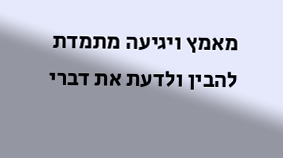מאמץ ויגיעה מתמדת להבין ולדעת את דברי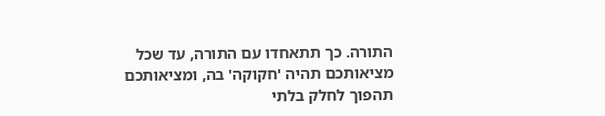התורה. כך תתאחדו עם התורה, עד שכל מציאותכם תהיה 'חקוקה' בה, ומציאותכם תהפוך לחלק בלתי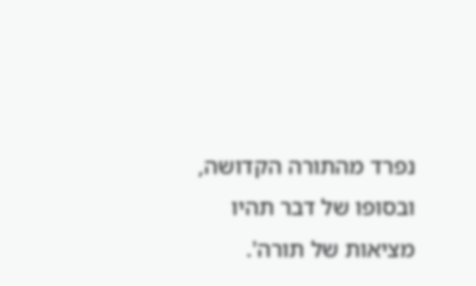נפרד מהתורה הקדושה, ובסופו של דבר תהיו מציאות של תורה'.